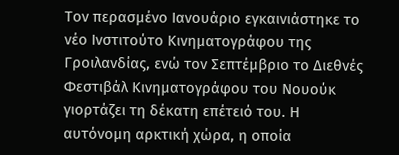Τον περασμένο Ιανουάριο εγκαινιάστηκε το νέο Ινστιτούτο Κινηματογράφου της Γροιλανδίας, ενώ τον Σεπτέμβριο το Διεθνές Φεστιβάλ Κινηματογράφου του Νουούκ γιορτάζει τη δέκατη επέτειό του. Η αυτόνομη αρκτική χώρα, η οποία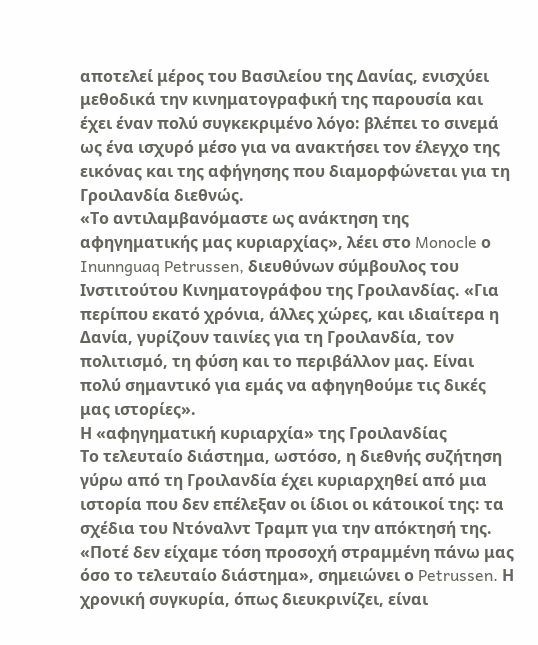αποτελεί μέρος του Βασιλείου της Δανίας, ενισχύει μεθοδικά την κινηματογραφική της παρουσία και έχει έναν πολύ συγκεκριμένο λόγο: βλέπει το σινεμά ως ένα ισχυρό μέσο για να ανακτήσει τον έλεγχο της εικόνας και της αφήγησης που διαμορφώνεται για τη Γροιλανδία διεθνώς.
«Το αντιλαμβανόμαστε ως ανάκτηση της αφηγηματικής μας κυριαρχίας», λέει στο Monocle ο Inunnguaq Petrussen, διευθύνων σύμβουλος του Ινστιτούτου Κινηματογράφου της Γροιλανδίας. «Για περίπου εκατό χρόνια, άλλες χώρες, και ιδιαίτερα η Δανία, γυρίζουν ταινίες για τη Γροιλανδία, τον πολιτισμό, τη φύση και το περιβάλλον μας. Είναι πολύ σημαντικό για εμάς να αφηγηθούμε τις δικές μας ιστορίες».
Η «αφηγηματική κυριαρχία» της Γροιλανδίας
Το τελευταίο διάστημα, ωστόσο, η διεθνής συζήτηση γύρω από τη Γροιλανδία έχει κυριαρχηθεί από μια ιστορία που δεν επέλεξαν οι ίδιοι οι κάτοικοί της: τα σχέδια του Ντόναλντ Τραμπ για την απόκτησή της.
«Ποτέ δεν είχαμε τόση προσοχή στραμμένη πάνω μας όσο το τελευταίο διάστημα», σημειώνει ο Petrussen. Η χρονική συγκυρία, όπως διευκρινίζει, είναι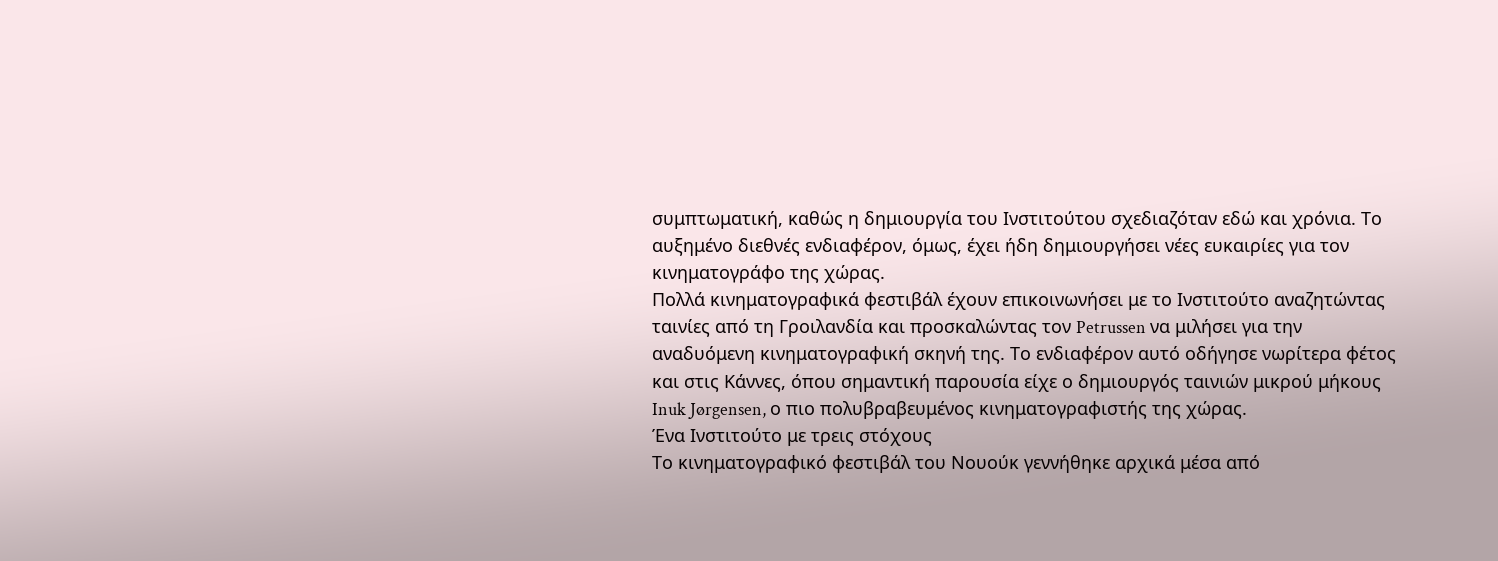συμπτωματική, καθώς η δημιουργία του Ινστιτούτου σχεδιαζόταν εδώ και χρόνια. Το αυξημένο διεθνές ενδιαφέρον, όμως, έχει ήδη δημιουργήσει νέες ευκαιρίες για τον κινηματογράφο της χώρας.
Πολλά κινηματογραφικά φεστιβάλ έχουν επικοινωνήσει με το Ινστιτούτο αναζητώντας ταινίες από τη Γροιλανδία και προσκαλώντας τον Petrussen να μιλήσει για την αναδυόμενη κινηματογραφική σκηνή της. Το ενδιαφέρον αυτό οδήγησε νωρίτερα φέτος και στις Κάννες, όπου σημαντική παρουσία είχε ο δημιουργός ταινιών μικρού μήκους Inuk Jørgensen, ο πιο πολυβραβευμένος κινηματογραφιστής της χώρας.
Ένα Ινστιτούτο με τρεις στόχους
Το κινηματογραφικό φεστιβάλ του Νουούκ γεννήθηκε αρχικά μέσα από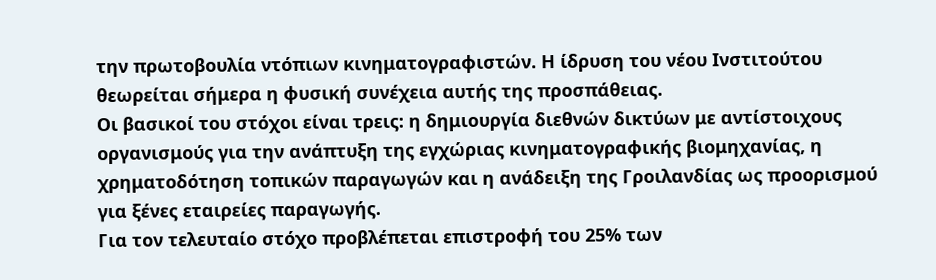την πρωτοβουλία ντόπιων κινηματογραφιστών. Η ίδρυση του νέου Ινστιτούτου θεωρείται σήμερα η φυσική συνέχεια αυτής της προσπάθειας.
Οι βασικοί του στόχοι είναι τρεις: η δημιουργία διεθνών δικτύων με αντίστοιχους οργανισμούς για την ανάπτυξη της εγχώριας κινηματογραφικής βιομηχανίας, η χρηματοδότηση τοπικών παραγωγών και η ανάδειξη της Γροιλανδίας ως προορισμού για ξένες εταιρείες παραγωγής.
Για τον τελευταίο στόχο προβλέπεται επιστροφή του 25% των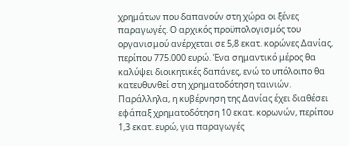χρημάτων που δαπανούν στη χώρα οι ξένες παραγωγές. Ο αρχικός προϋπολογισμός του οργανισμού ανέρχεται σε 5,8 εκατ. κορώνες Δανίας, περίπου 775.000 ευρώ. Ένα σημαντικό μέρος θα καλύψει διοικητικές δαπάνες, ενώ το υπόλοιπο θα κατευθυνθεί στη χρηματοδότηση ταινιών. Παράλληλα, η κυβέρνηση της Δανίας έχει διαθέσει εφάπαξ χρηματοδότηση 10 εκατ. κορωνών, περίπου 1,3 εκατ. ευρώ, για παραγωγές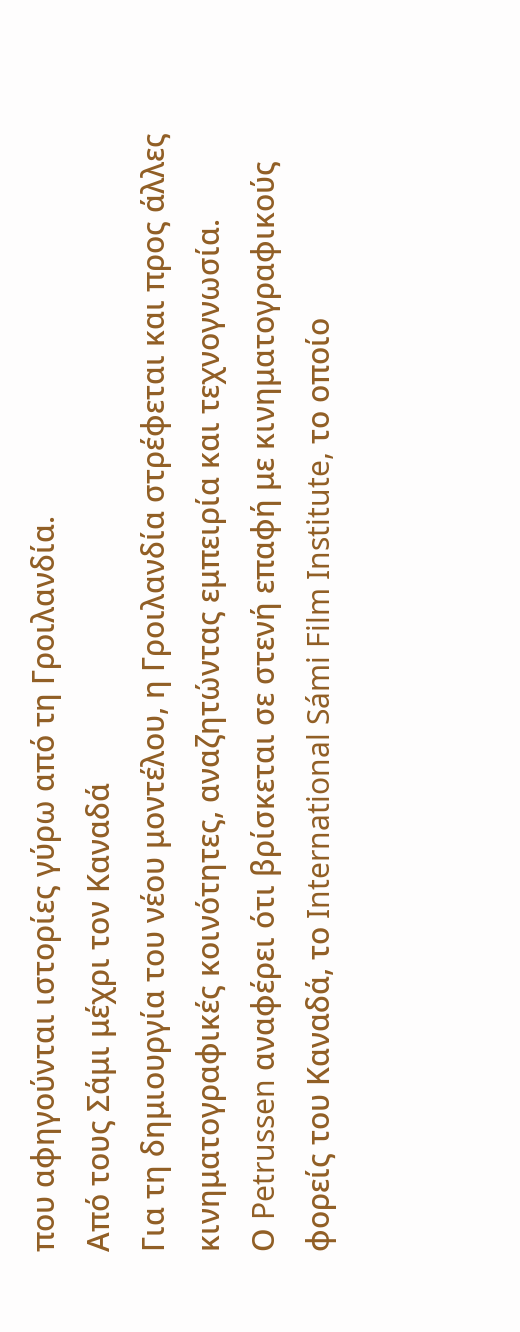που αφηγούνται ιστορίες γύρω από τη Γροιλανδία.
Από τους Σάμι μέχρι τον Καναδά
Για τη δημιουργία του νέου μοντέλου, η Γροιλανδία στρέφεται και προς άλλες κινηματογραφικές κοινότητες, αναζητώντας εμπειρία και τεχνογνωσία.
Ο Petrussen αναφέρει ότι βρίσκεται σε στενή επαφή με κινηματογραφικούς φορείς του Καναδά, το International Sámi Film Institute, το οποίο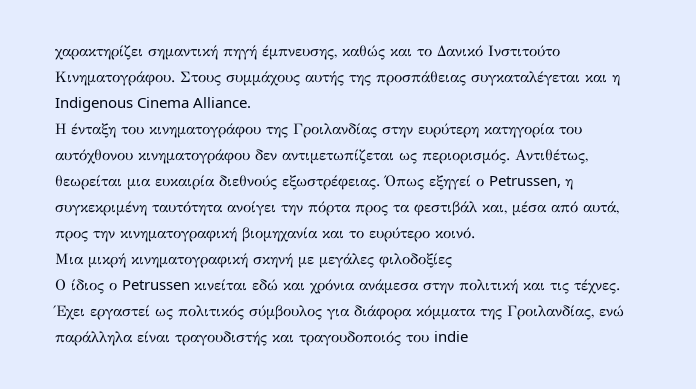χαρακτηρίζει σημαντική πηγή έμπνευσης, καθώς και το Δανικό Ινστιτούτο Κινηματογράφου. Στους συμμάχους αυτής της προσπάθειας συγκαταλέγεται και η Indigenous Cinema Alliance.
Η ένταξη του κινηματογράφου της Γροιλανδίας στην ευρύτερη κατηγορία του αυτόχθονου κινηματογράφου δεν αντιμετωπίζεται ως περιορισμός. Αντιθέτως, θεωρείται μια ευκαιρία διεθνούς εξωστρέφειας. Όπως εξηγεί ο Petrussen, η συγκεκριμένη ταυτότητα ανοίγει την πόρτα προς τα φεστιβάλ και, μέσα από αυτά, προς την κινηματογραφική βιομηχανία και το ευρύτερο κοινό.
Μια μικρή κινηματογραφική σκηνή με μεγάλες φιλοδοξίες
Ο ίδιος ο Petrussen κινείται εδώ και χρόνια ανάμεσα στην πολιτική και τις τέχνες. Έχει εργαστεί ως πολιτικός σύμβουλος για διάφορα κόμματα της Γροιλανδίας, ενώ παράλληλα είναι τραγουδιστής και τραγουδοποιός του indie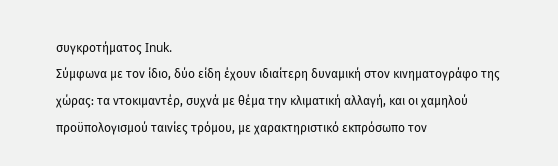συγκροτήματος Inuk.
Σύμφωνα με τον ίδιο, δύο είδη έχουν ιδιαίτερη δυναμική στον κινηματογράφο της χώρας: τα ντοκιμαντέρ, συχνά με θέμα την κλιματική αλλαγή, και οι χαμηλού προϋπολογισμού ταινίες τρόμου, με χαρακτηριστικό εκπρόσωπο τον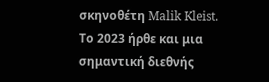σκηνοθέτη Malik Kleist.
Το 2023 ήρθε και μια σημαντική διεθνής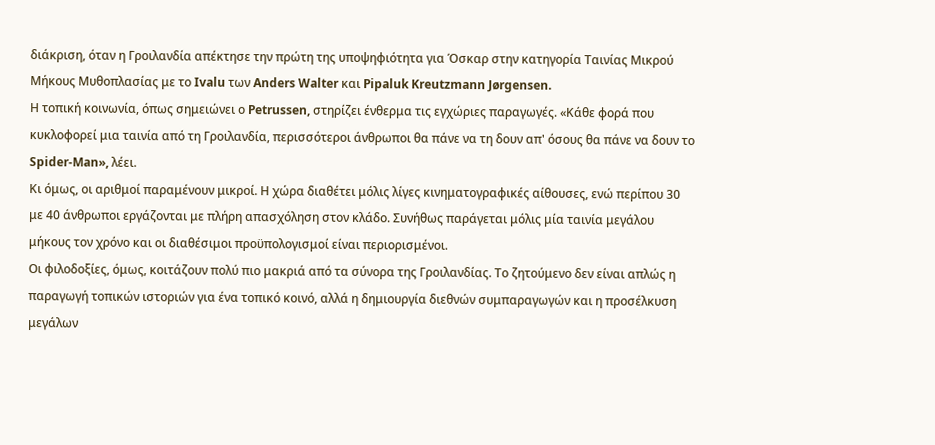διάκριση, όταν η Γροιλανδία απέκτησε την πρώτη της υποψηφιότητα για Όσκαρ στην κατηγορία Ταινίας Μικρού Μήκους Μυθοπλασίας με το Ivalu των Anders Walter και Pipaluk Kreutzmann Jørgensen.
Η τοπική κοινωνία, όπως σημειώνει ο Petrussen, στηρίζει ένθερμα τις εγχώριες παραγωγές. «Κάθε φορά που κυκλοφορεί μια ταινία από τη Γροιλανδία, περισσότεροι άνθρωποι θα πάνε να τη δουν απ' όσους θα πάνε να δουν το Spider-Man», λέει.
Κι όμως, οι αριθμοί παραμένουν μικροί. Η χώρα διαθέτει μόλις λίγες κινηματογραφικές αίθουσες, ενώ περίπου 30 με 40 άνθρωποι εργάζονται με πλήρη απασχόληση στον κλάδο. Συνήθως παράγεται μόλις μία ταινία μεγάλου μήκους τον χρόνο και οι διαθέσιμοι προϋπολογισμοί είναι περιορισμένοι.
Οι φιλοδοξίες, όμως, κοιτάζουν πολύ πιο μακριά από τα σύνορα της Γροιλανδίας. Το ζητούμενο δεν είναι απλώς η παραγωγή τοπικών ιστοριών για ένα τοπικό κοινό, αλλά η δημιουργία διεθνών συμπαραγωγών και η προσέλκυση μεγάλων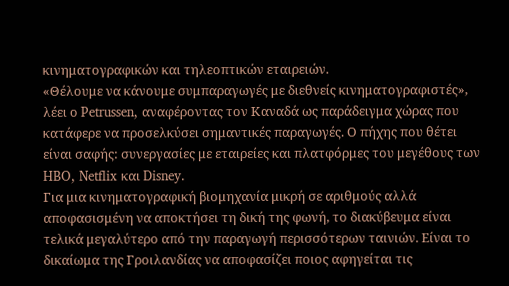κινηματογραφικών και τηλεοπτικών εταιρειών.
«Θέλουμε να κάνουμε συμπαραγωγές με διεθνείς κινηματογραφιστές», λέει ο Petrussen, αναφέροντας τον Καναδά ως παράδειγμα χώρας που κατάφερε να προσελκύσει σημαντικές παραγωγές. Ο πήχης που θέτει είναι σαφής: συνεργασίες με εταιρείες και πλατφόρμες του μεγέθους των HBO, Netflix και Disney.
Για μια κινηματογραφική βιομηχανία μικρή σε αριθμούς αλλά αποφασισμένη να αποκτήσει τη δική της φωνή, το διακύβευμα είναι τελικά μεγαλύτερο από την παραγωγή περισσότερων ταινιών. Είναι το δικαίωμα της Γροιλανδίας να αποφασίζει ποιος αφηγείται τις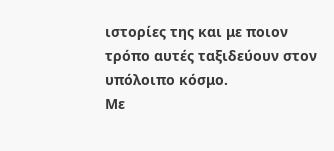ιστορίες της και με ποιον τρόπο αυτές ταξιδεύουν στον υπόλοιπο κόσμο.
Με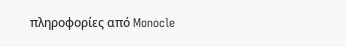πληροφορίες από Monocle